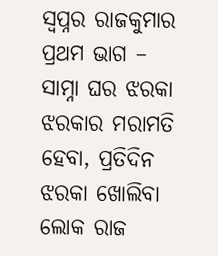ସ୍ୱପ୍ନର ରାଜକୁମାର
ପ୍ରଥମ ଭାଗ – ସାମ୍ନା ଘର ଝରକା ଝରକାର ମରାମତି ହେବା, ପ୍ରତିଦିନ ଝରକା ଖୋଲିବା ଲୋକ ରାଜ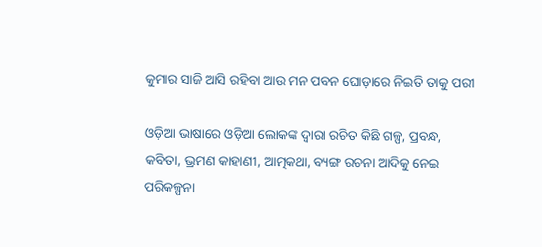କୁମାର ସାଜି ଆସି ରହିବା ଆଉ ମନ ପବନ ଘୋଡ଼ାରେ ନିଇତି ତାକୁ ପରୀ

ଓଡ଼ିଆ ଭାଷାରେ ଓଡ଼ିଆ ଲୋକଙ୍କ ଦ୍ୱାରା ରଚିତ କିଛି ଗଳ୍ପ, ପ୍ରବନ୍ଧ, କବିତା, ଭ୍ରମଣ କାହାଣୀ, ଆତ୍ମକଥା, ବ୍ୟଙ୍ଗ ରଚନା ଆଦିକୁ ନେଇ ପରିକଳ୍ପନା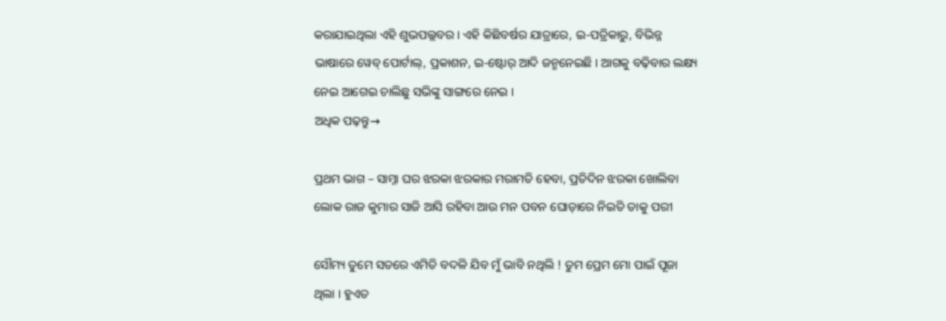କରାଯାଇଥିଲା ଏହି ଶୁଭପଲ୍ଲବର । ଏହି କିଛିବର୍ଷର ଯାତ୍ରାରେ, ଇ-ପତ୍ରିକାରୁ, ବିଭିନ୍ନ ଭାଷାରେ ୱେବ୍ ପୋର୍ଟାଲ୍, ପ୍ରକାଶନ, ଇ-ଷ୍ଟୋର୍ ଆଦି ଜନ୍ମନେଇଛି । ଆଗକୁ ବଢ଼ିବାର ଲକ୍ଷ୍ୟ ନେଇ ଆଗେଇ ଚାଲିଛୁ ସଭିଙ୍କୁ ସାଙ୍ଗରେ ନେଇ ।
ଅଧିକ ପଢ଼ନ୍ତୁ→

ପ୍ରଥମ ଭାଗ – ସାମ୍ନା ଘର ଝରକା ଝରକାର ମରାମତି ହେବା, ପ୍ରତିଦିନ ଝରକା ଖୋଲିବା ଲୋକ ରାଜ କୁମାର ସାଜି ଆସି ରହିବା ଆଉ ମନ ପବନ ଘୋଡ଼ାରେ ନିଇତି ତାକୁ ପରୀ

ସୌମ୍ୟ ତୁମେ ସତରେ ଏମିତି ବଦଳି ଯିବ ମୁଁ ଭାବି ନଥିଲି ! ତୁମ ପ୍ରେମ ମୋ ପାଇଁ ପୂଜା ଥିଲା । ହୁଏତ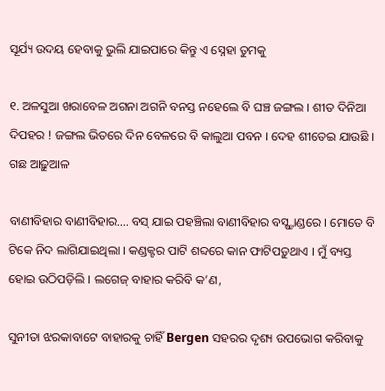ସୂର୍ଯ୍ୟ ଉଦୟ ହେବାକୁ ଭୁଲି ଯାଇପାରେ କିନ୍ତୁ ଏ ସ୍ନେହା ତୁମକୁ

୧. ଅଳସୁଆ ଖରାବେଳ ଅଗନା ଅଗନି ବନସ୍ତ ନହେଲେ ବି ଘଞ୍ଚ ଜଙ୍ଗଲ । ଶୀତ ଦିନିଆ ଦିପହର ! ଜଙ୍ଗଲ ଭିତରେ ଦିନ ବେଳରେ ବି କାଲୁଆ ପବନ । ଦେହ ଶୀତେଇ ଯାଉଛି । ଗଛ ଆଢ଼ୁଆଳ

ବାଣୀବିହାର ବାଣୀବିହାର…. ବସ୍ ଯାଇ ପହଞ୍ଚିଲା ବାଣୀବିହାର ବସ୍ଷ୍ଟାଣ୍ଡରେ । ମୋତେ ବି ଟିକେ ନିଦ ଲାଗିଯାଇଥିଲା । କଣ୍ଡକ୍ଟର ପାଟି ଶବ୍ଦରେ କାନ ଫାଟିପଡ଼ୁଥାଏ । ମୁଁ ବ୍ୟସ୍ତ ହୋଇ ଉଠିପଡ଼ିଲି । ଲଗେଜ୍ ବାହାର କରିବି କ’ଣ,

ସୁନୀତା ଝରକାବାଟେ ବାହାରକୁ ଚାହିଁ Bergen ସହରର ଦୃଶ୍ୟ ଉପଭୋଗ କରିବାକୁ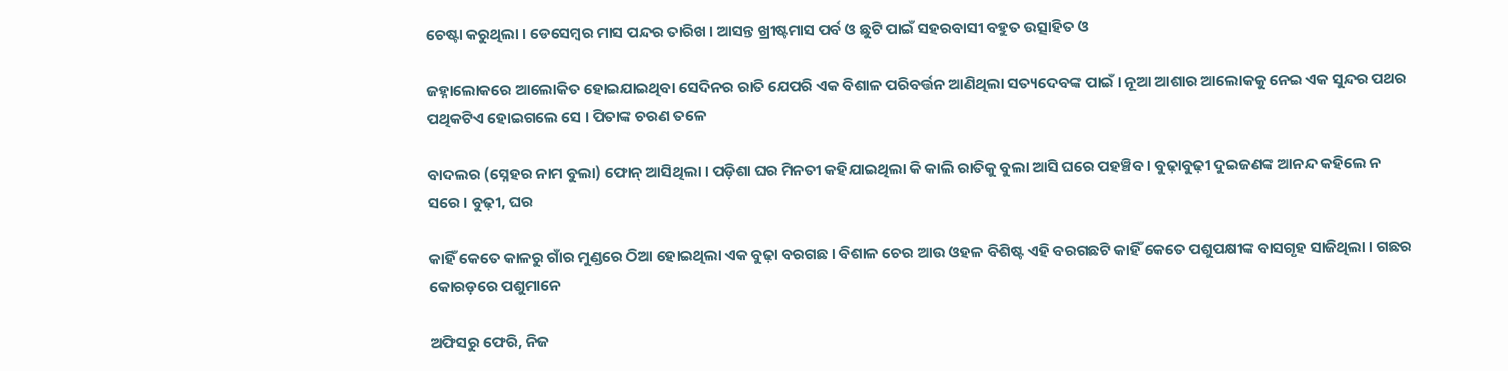ଚେଷ୍ଟା କରୁଥିଲା । ଡେସେମ୍ବର ମାସ ପନ୍ଦର ତାରିଖ । ଆସନ୍ତ ଖ୍ରୀଷ୍ଟମାସ ପର୍ବ ଓ ଛୁଟି ପାଇଁ ସହରବାସୀ ବହୁତ ଉତ୍ସାହିତ ଓ

ଜହ୍ନାଲୋକରେ ଆଲୋକିତ ହୋଇଯାଇଥିବା ସେଦିନର ରାତି ଯେପରି ଏକ ବିଶାଳ ପରିବର୍ତ୍ତନ ଆଣିଥିଲା ସତ୍ୟଦେବଙ୍କ ପାଇଁ । ନୂଆ ଆଶାର ଆଲୋକକୁ ନେଇ ଏକ ସୁନ୍ଦର ପଥର ପଥିକଟିଏ ହୋଇଗଲେ ସେ । ପିତାଙ୍କ ଚରଣ ତଳେ

ବାଦଲର (ସ୍ନେହର ନାମ ବୁଲା) ଫୋନ୍ ଆସିଥିଲା । ପଡ଼ିଶା ଘର ମିନତୀ କହିଯାଇଥିଲା କି କାଲି ରାତିକୁ ବୁଲା ଆସି ଘରେ ପହଞ୍ଚିବ । ବୁଢ଼ାବୁଢ଼ୀ ଦୁଇଜଣଙ୍କ ଆନନ୍ଦ କହିଲେ ନ ସରେ । ବୁଢ଼ୀ, ଘର

କାହିଁ କେତେ କାଳରୁ ଗାଁର ମୁଣ୍ଡରେ ଠିଆ ହୋଇଥିଲା ଏକ ବୁଢ଼ା ବରଗଛ । ବିଶାଳ ଚେର ଆଉ ଓହଳ ବିଶିଷ୍ଟ ଏହି ବରଗଛଟି କାହିଁ କେତେ ପଶୁପକ୍ଷୀଙ୍କ ବାସଗୃହ ସାଜିଥିଲା । ଗଛର କୋରଡ଼ରେ ପଶୁମାନେ

ଅଫିସରୁ ଫେରି, ନିଜ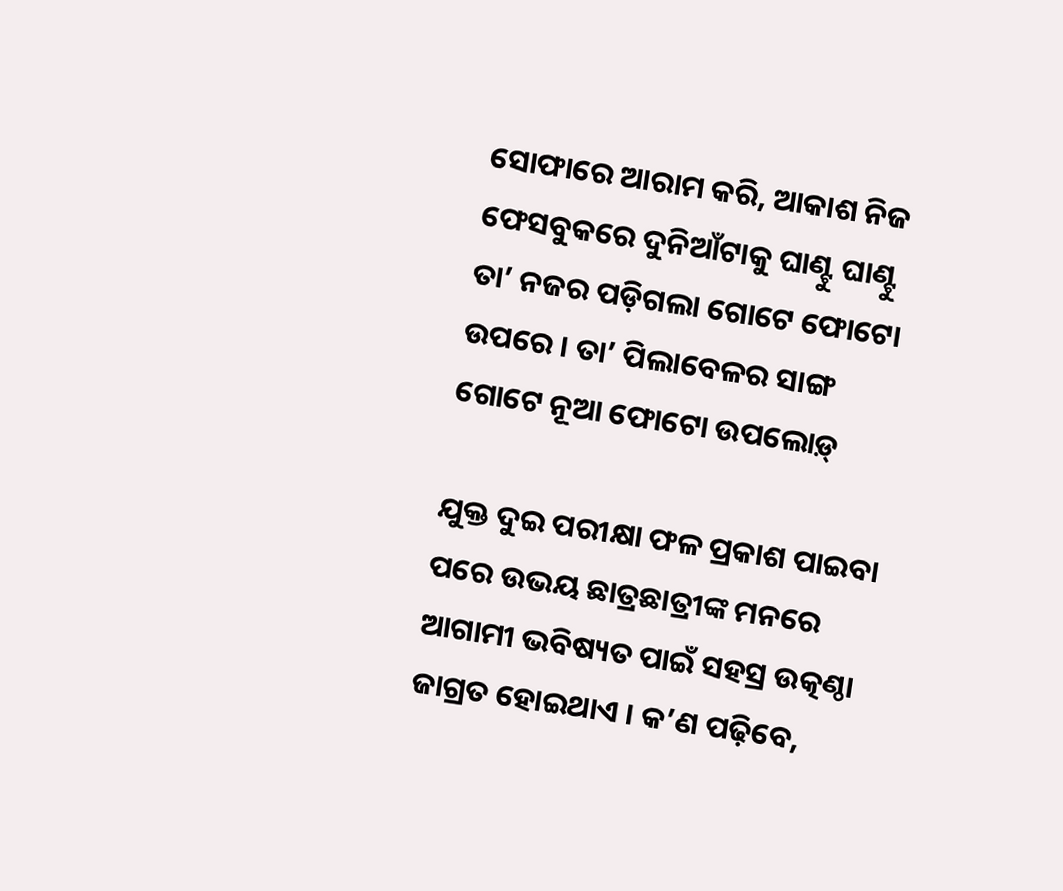ସୋଫାରେ ଆରାମ କରି, ଆକାଶ ନିଜ ଫେସବୁକରେ ଦୁନିଆଁଟାକୁ ଘାଣ୍ଟୁ ଘାଣ୍ଟୁ ତା’ ନଜର ପଡ଼ିଗଲା ଗୋଟେ ଫୋଟୋ ଉପରେ । ତା’ ପିଲାବେଳର ସାଙ୍ଗ ଗୋଟେ ନୂଆ ଫୋଟୋ ଉପଲୋଡ଼୍

ଯୁକ୍ତ ଦୁଇ ପରୀକ୍ଷା ଫଳ ପ୍ରକାଶ ପାଇବା ପରେ ଉଭୟ ଛାତ୍ରଛାତ୍ରୀଙ୍କ ମନରେ ଆଗାମୀ ଭବିଷ୍ୟତ ପାଇଁ ସହସ୍ର ଉତ୍କଣ୍ଠା ଜାଗ୍ରତ ହୋଇଥାଏ । କ’ଣ ପଢ଼ିବେ,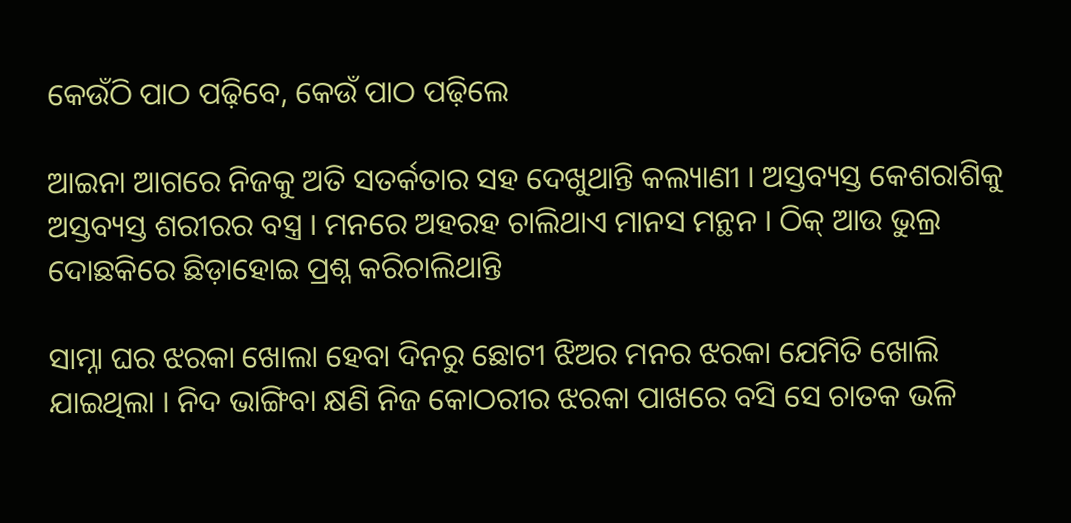କେଉଁଠି ପାଠ ପଢ଼ିବେ, କେଉଁ ପାଠ ପଢ଼ିଲେ

ଆଇନା ଆଗରେ ନିଜକୁ ଅତି ସତର୍କତାର ସହ ଦେଖୁଥାନ୍ତି କଲ୍ୟାଣୀ । ଅସ୍ତବ୍ୟସ୍ତ କେଶରାଶିକୁ ଅସ୍ତବ୍ୟସ୍ତ ଶରୀରର ବସ୍ତ୍ର । ମନରେ ଅହରହ ଚାଲିଥାଏ ମାନସ ମନ୍ଥନ । ଠିକ୍ ଆଉ ଭୁଲ୍ର ଦୋଛକିରେ ଛିଡ଼ାହୋଇ ପ୍ରଶ୍ନ କରିଚାଲିଥାନ୍ତି

ସାମ୍ନା ଘର ଝରକା ଖୋଲା ହେବା ଦିନରୁ ଛୋଟୀ ଝିଅର ମନର ଝରକା ଯେମିତି ଖୋଲି ଯାଇଥିଲା । ନିଦ ଭାଙ୍ଗିବା କ୍ଷଣି ନିଜ କୋଠରୀର ଝରକା ପାଖରେ ବସି ସେ ଚାତକ ଭଳି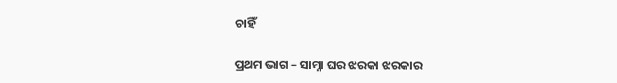ଚାହିଁ

ପ୍ରଥମ ଭାଗ – ସାମ୍ନା ଘର ଝରକା ଝରକାର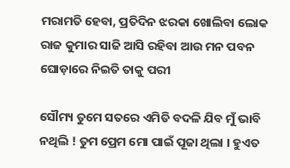ମରାମତି ହେବା, ପ୍ରତିଦିନ ଝରକା ଖୋଲିବା ଲୋକ ରାଜ କୁମାର ସାଜି ଆସି ରହିବା ଆଉ ମନ ପବନ ଘୋଡ଼ାରେ ନିଇତି ତାକୁ ପରୀ

ସୌମ୍ୟ ତୁମେ ସତରେ ଏମିତି ବଦଳି ଯିବ ମୁଁ ଭାବି ନଥିଲି ! ତୁମ ପ୍ରେମ ମୋ ପାଇଁ ପୂଜା ଥିଲା । ହୁଏତ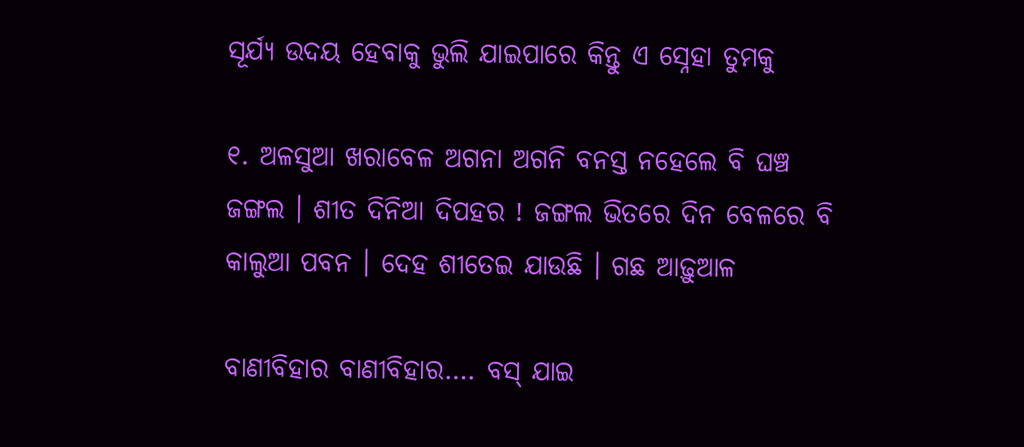ସୂର୍ଯ୍ୟ ଉଦୟ ହେବାକୁ ଭୁଲି ଯାଇପାରେ କିନ୍ତୁ ଏ ସ୍ନେହା ତୁମକୁ

୧. ଅଳସୁଆ ଖରାବେଳ ଅଗନା ଅଗନି ବନସ୍ତ ନହେଲେ ବି ଘଞ୍ଚ ଜଙ୍ଗଲ । ଶୀତ ଦିନିଆ ଦିପହର ! ଜଙ୍ଗଲ ଭିତରେ ଦିନ ବେଳରେ ବି କାଲୁଆ ପବନ । ଦେହ ଶୀତେଇ ଯାଉଛି । ଗଛ ଆଢ଼ୁଆଳ

ବାଣୀବିହାର ବାଣୀବିହାର…. ବସ୍ ଯାଇ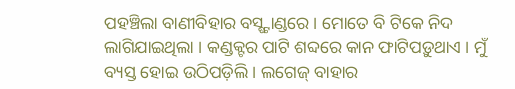ପହଞ୍ଚିଲା ବାଣୀବିହାର ବସ୍ଷ୍ଟାଣ୍ଡରେ । ମୋତେ ବି ଟିକେ ନିଦ ଲାଗିଯାଇଥିଲା । କଣ୍ଡକ୍ଟର ପାଟି ଶବ୍ଦରେ କାନ ଫାଟିପଡ଼ୁଥାଏ । ମୁଁ ବ୍ୟସ୍ତ ହୋଇ ଉଠିପଡ଼ିଲି । ଲଗେଜ୍ ବାହାର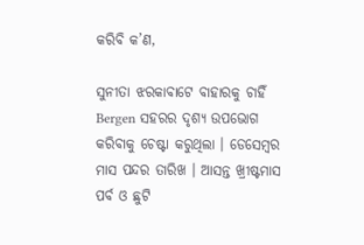କରିବି କ’ଣ,

ସୁନୀତା ଝରକାବାଟେ ବାହାରକୁ ଚାହିଁ Bergen ସହରର ଦୃଶ୍ୟ ଉପଭୋଗ କରିବାକୁ ଚେଷ୍ଟା କରୁଥିଲା । ଡେସେମ୍ବର ମାସ ପନ୍ଦର ତାରିଖ । ଆସନ୍ତ ଖ୍ରୀଷ୍ଟମାସ ପର୍ବ ଓ ଛୁଟି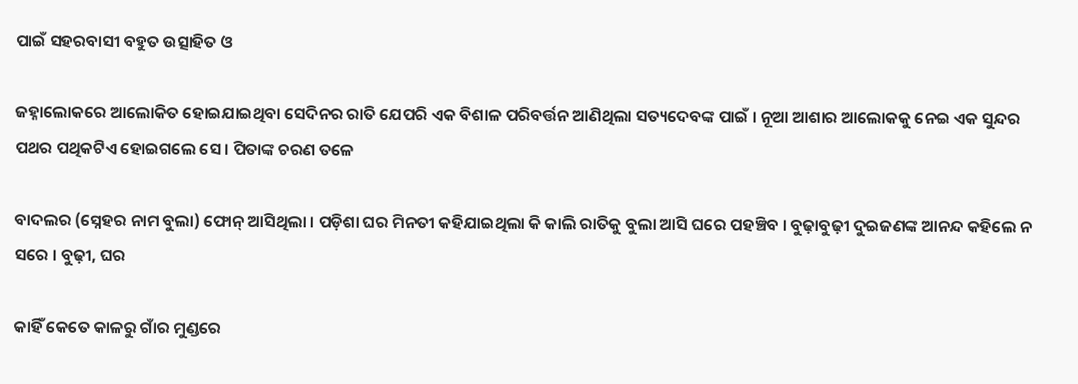ପାଇଁ ସହରବାସୀ ବହୁତ ଉତ୍ସାହିତ ଓ

ଜହ୍ନାଲୋକରେ ଆଲୋକିତ ହୋଇଯାଇଥିବା ସେଦିନର ରାତି ଯେପରି ଏକ ବିଶାଳ ପରିବର୍ତ୍ତନ ଆଣିଥିଲା ସତ୍ୟଦେବଙ୍କ ପାଇଁ । ନୂଆ ଆଶାର ଆଲୋକକୁ ନେଇ ଏକ ସୁନ୍ଦର ପଥର ପଥିକଟିଏ ହୋଇଗଲେ ସେ । ପିତାଙ୍କ ଚରଣ ତଳେ

ବାଦଲର (ସ୍ନେହର ନାମ ବୁଲା) ଫୋନ୍ ଆସିଥିଲା । ପଡ଼ିଶା ଘର ମିନତୀ କହିଯାଇଥିଲା କି କାଲି ରାତିକୁ ବୁଲା ଆସି ଘରେ ପହଞ୍ଚିବ । ବୁଢ଼ାବୁଢ଼ୀ ଦୁଇଜଣଙ୍କ ଆନନ୍ଦ କହିଲେ ନ ସରେ । ବୁଢ଼ୀ, ଘର

କାହିଁ କେତେ କାଳରୁ ଗାଁର ମୁଣ୍ଡରେ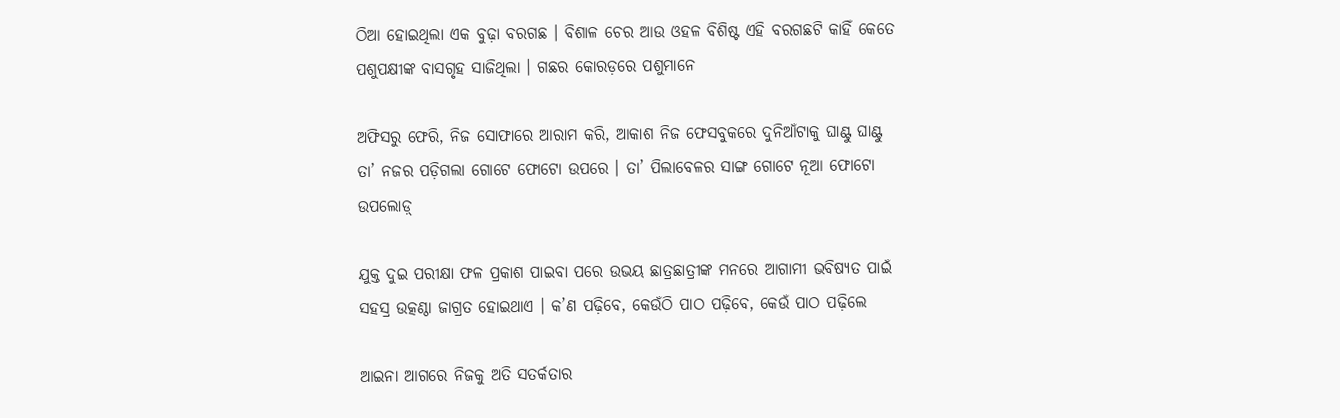ଠିଆ ହୋଇଥିଲା ଏକ ବୁଢ଼ା ବରଗଛ । ବିଶାଳ ଚେର ଆଉ ଓହଳ ବିଶିଷ୍ଟ ଏହି ବରଗଛଟି କାହିଁ କେତେ ପଶୁପକ୍ଷୀଙ୍କ ବାସଗୃହ ସାଜିଥିଲା । ଗଛର କୋରଡ଼ରେ ପଶୁମାନେ

ଅଫିସରୁ ଫେରି, ନିଜ ସୋଫାରେ ଆରାମ କରି, ଆକାଶ ନିଜ ଫେସବୁକରେ ଦୁନିଆଁଟାକୁ ଘାଣ୍ଟୁ ଘାଣ୍ଟୁ ତା’ ନଜର ପଡ଼ିଗଲା ଗୋଟେ ଫୋଟୋ ଉପରେ । ତା’ ପିଲାବେଳର ସାଙ୍ଗ ଗୋଟେ ନୂଆ ଫୋଟୋ ଉପଲୋଡ଼୍

ଯୁକ୍ତ ଦୁଇ ପରୀକ୍ଷା ଫଳ ପ୍ରକାଶ ପାଇବା ପରେ ଉଭୟ ଛାତ୍ରଛାତ୍ରୀଙ୍କ ମନରେ ଆଗାମୀ ଭବିଷ୍ୟତ ପାଇଁ ସହସ୍ର ଉତ୍କଣ୍ଠା ଜାଗ୍ରତ ହୋଇଥାଏ । କ’ଣ ପଢ଼ିବେ, କେଉଁଠି ପାଠ ପଢ଼ିବେ, କେଉଁ ପାଠ ପଢ଼ିଲେ

ଆଇନା ଆଗରେ ନିଜକୁ ଅତି ସତର୍କତାର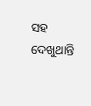ସହ ଦେଖୁଥାନ୍ତି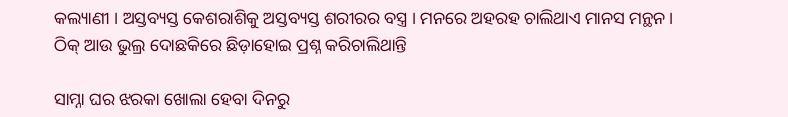କଲ୍ୟାଣୀ । ଅସ୍ତବ୍ୟସ୍ତ କେଶରାଶିକୁ ଅସ୍ତବ୍ୟସ୍ତ ଶରୀରର ବସ୍ତ୍ର । ମନରେ ଅହରହ ଚାଲିଥାଏ ମାନସ ମନ୍ଥନ । ଠିକ୍ ଆଉ ଭୁଲ୍ର ଦୋଛକିରେ ଛିଡ଼ାହୋଇ ପ୍ରଶ୍ନ କରିଚାଲିଥାନ୍ତି

ସାମ୍ନା ଘର ଝରକା ଖୋଲା ହେବା ଦିନରୁ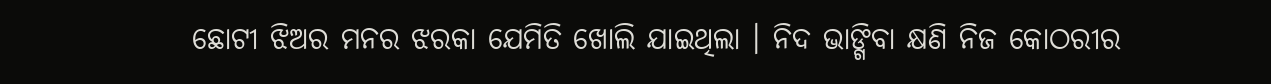ଛୋଟୀ ଝିଅର ମନର ଝରକା ଯେମିତି ଖୋଲି ଯାଇଥିଲା । ନିଦ ଭାଙ୍ଗିବା କ୍ଷଣି ନିଜ କୋଠରୀର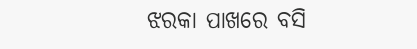ଝରକା ପାଖରେ ବସି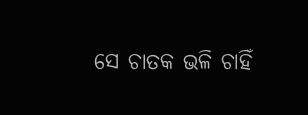ସେ ଚାତକ ଭଳି ଚାହିଁ